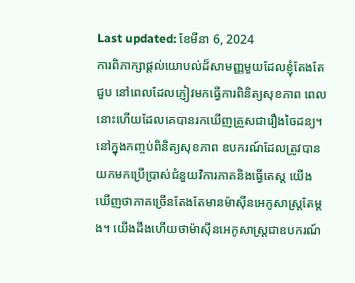Last updated: ខែមីនា 6, 2024
ការពិភាក្សាផ្តល់យោបល់ដ៏សាមញ្ញមួយដែលខ្ញុំតែងតែជួប នៅពេលដែលភ្ញៀវមកធ្វើការពិនិត្យសុខភាព ពេលនោះហើយដែលគេបានរកឃើញគ្រួសជារឿងចៃដន្យ។ នៅក្នុងកញ្ចប់ពិនិត្យសុខភាព ឧបករណ៍ដែលត្រូវបានយកមកប្រើប្រាស់ជំនួយវិការភាគនិងធ្វើតេស្ត យើងឃើញថាភាគច្រើនតែងតែមានម៉ាស៊ីនអេកូសាស្ត្រតែម្តង។ យើងដឹងហើយថាម៉ាស៊ីនអេកូសាស្ត្រជាឧបករណ៍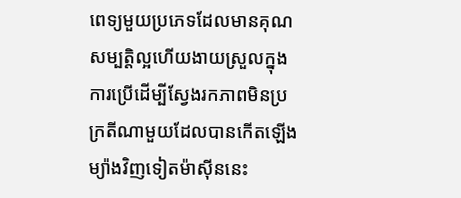ពេទ្យមួយប្រភេទដែលមានគុណសម្បត្តិល្អហើយងាយស្រួលក្នុងការប្រើដើម្បីស្វែងរកភាពមិនប្រក្រតីណាមួយដែលបានកើតឡើង ម្យ៉ាងវិញទៀតម៉ាស៊ីននេះ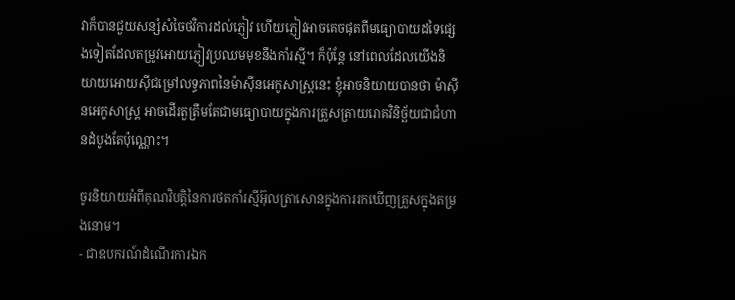វាក៏បានជួយសន្សំសំចៃថវិការដល់ភ្ញៀវ ហើយភ្ញៀវអាចគេចផុតពីមធ្យោបាយដទៃផ្សេងទៀតដែលតម្រូវអោយភ្ញៀវប្រឈមមុខនឹងកាំរស្មី។ ក៏ប៉ុន្តែ នៅពេលដែលយើងនិយាយអោយស៊ីជម្រៅលទ្ធភាពនៃម៉ាស៊ីនអេកូសាស្ត្រនេះ ខ្ញុំអាចនិយាយបានថា ម៉ាស៊ីនអេកូសាស្ត្រ អាចដើរតួត្រឹមតែជាមធ្យោបាយក្នុងការត្រួសត្រាយរោគវិនិច្ឆ័យជាជំហានដំបូងតែប៉ុណ្ណោះ។

ចូរនិយាយអំពីគុណវិបត្តិនៃការថតកាំរស្មីអ៊ុលត្រាសោនក្នុងការរកឃើញគ្រួសក្នុងតម្រងនោម។
- ជាឧបករណ៍ដំណើរការឯក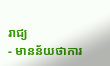រាជ្យ
- មានន័យថាការ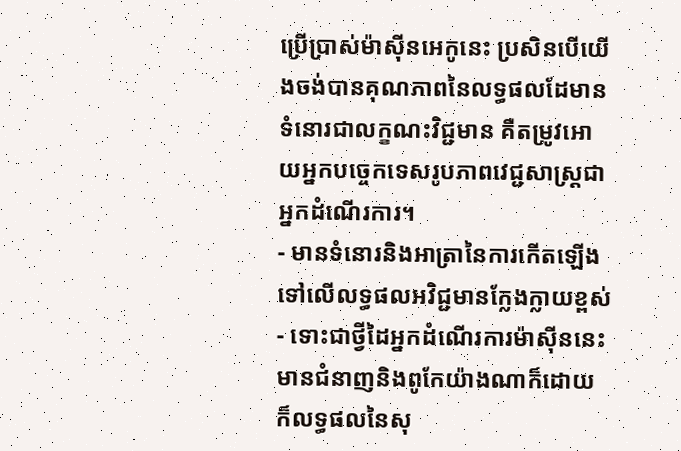ប្រើប្រាស់ម៉ាស៊ីនអេកូនេះ ប្រសិនបើយើងចង់បានគុណភាពនៃលទ្ធផលដែមានទំនោរជាលក្ខណះវិជ្ជមាន គឺតម្រូវអោយអ្នកបច្ចេកទេសរូបភាពវេជ្ជសាស្ត្រជាអ្នកដំណើរការ។
- មានទំនោរនិងអាត្រានៃការកើតឡើងទៅលើលទ្ធផលអវិជ្ជមានក្លែងក្លាយខ្ពស់
- ទោះជាថ្វីដៃអ្នកដំណើរការម៉ាស៊ីននេះមានជំនាញនិងពូកែយ៉ាងណាក៏ដោយ ក៏លទ្ធផលនៃសុ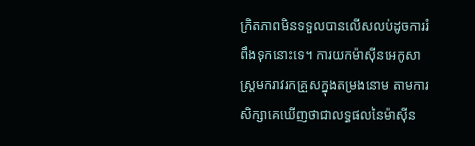ក្រិតភាពមិនទទួលបានលើសលប់ដូចការរំពឹងទុកនោះទេ។ ការយកម៉ាស៊ីនអេកូសាស្ត្រមករាវរកគ្រួសក្នុងតម្រងនោម តាមការសិក្សាគេឃើញថាជាលទ្ធផលនៃម៉ាស៊ីន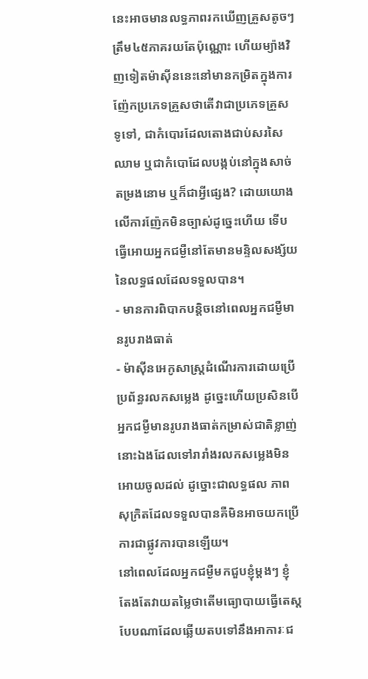នេះអាចមានលទ្ធភាពរកឃើញគ្រួសតូចៗត្រឹម៤៥ភាគរយតែប៉ុណ្ណោះ ហើយម្យ៉ាងវិញទៀតម៉ាស៊ីននេះនៅមានកម្រិតក្នុងការញ៉ែកប្រភេទគ្រួសថាតើវាជាប្រភេទគ្រួសទូទៅ, ជាកំបោរដែលតោងជាប់សរសៃឈាម ឬជាកំបោដែលបង្កប់នៅក្នុងសាច់តម្រងនោម ឬក៏ជាអ្វីផ្សេង? ដោយយោងលើការញ៉ែកមិនច្បាស់ដូច្នេះហើយ ទើបធ្វើអោយអ្នកជម្ងឺនៅតែមានមន្ទិលសង្ស័យនៃលទ្ធផលដែលទទួលបាន។
- មានការពិបាកបន្តិចនៅពេលអ្នកជម្ងឺមានរូបរាងធាត់
- ម៉ាស៊ីនអេកូសាស្ត្រដំណើរការដោយប្រើប្រព័ន្ធរលកសម្លេង ដូច្នេះហើយប្រសិនបើអ្នកជម្ងឺមានរូបរាងធាត់កម្រាស់ជាតិខ្លាញ់នោះឯងដែលទៅរារាំងរលកសម្លេងមិនអោយចូលដល់ ដូច្នោះជាលទ្ធផល ភាពសុក្រិតដែលទទួលបានគឺមិនអាចយកប្រើការជាផ្លូវការបានឡើយ។
នៅពេលដែលអ្នកជម្ងឺមកជួបខ្ញុំម្តងៗ ខ្ញុំតែងតែវាយតម្លៃថាតើមធ្យោបាយធ្វើតេស្តបែបណាដែលឆ្លើយតបទៅនឹងអាការៈជ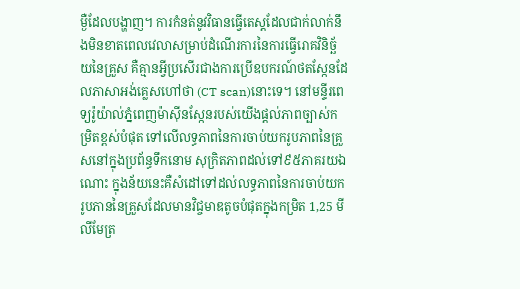ម្ងឺដែលបង្ហាញ។ ការកំនត់នូវវិធានធ្វើតេស្តដែលជាក់លាក់នឹងមិនខាតពេលវេលាសម្រាប់ដំណើរការនៃការធ្វើរោគវិនិច្ឆ័យនៃគ្រួស គឺគ្មានអ្វីប្រសើរជាងការប្រើឧបករណ៍ថតស្កែនដែលភាសាអង់គ្លេសហៅថា (CT scan)នោះទេ។ នៅមន្ទីរពេទ្យរ៉ូយ៉ាល់ភ្នំពេញម៉ាស៊ីនស្កែនរបស់យើងផ្តល់ភាពច្បាស់កម្រិតខ្ពស់បំផុត ទៅលើលទ្ធភាពនៃការចាប់យករូបភាពនៃគ្រួសនៅក្នុងប្រព័ន្ធទឹកនោម សុក្រិតភាពដល់ទៅ៩៥ភាគរយឯណោះ ក្នុងន័យនេះគឺសំដៅទៅដល់លទ្ធភាពនៃការចាប់យករូបភាននៃគ្រួសដែលមានវិជ្ចមាឌតូចបំផុតក្នុងកម្រិត 1,25 មីលីមែត្រ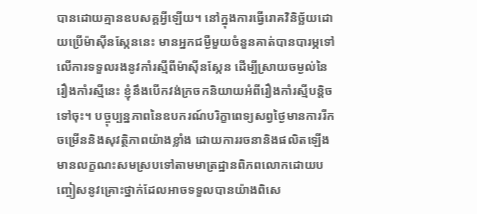បានដោយគ្មានឧបសគ្គអ្វីឡើយ។ នៅក្នុងការធ្វើរោគវិនិច្ឆ័យដោយប្រើម៉ាស៊ីនស្កែននេះ មានអ្នកជម្ងឺមួយចំនួនគាត់បានបារម្ភទៅលើការទទួលរងនូវកាំរស្មីពីម៉ាស៊ីនស្កែន ដើម្បីស្រាយចម្ងល់នៃរឿងកាំរស្មីនេះ ខ្ញុំនឹងបើកវង់ក្រចកនិយាយអំពីរឿងកាំរស្មីបន្តិចទៅចុះ។ បច្ចុប្បន្នភាពនៃឧបករណ៍បរិក្ខាពេទ្យសព្វថ្ងៃមានការរីកចម្រើននិងសុវត្ថិភាពយ៉ាងខ្លាំង ដោយការរចនានិងផលិតឡើងមានលក្ខណះសមស្របទៅតាមមាត្រដ្ឋានពិភពលោកដោយបញ្ចៀសនូវគ្រោះថ្នាក់ដែលអាចទទួលបានយ៉ាងពិសេ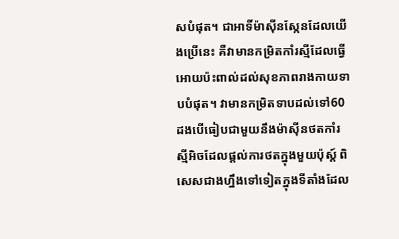សបំផុត។ ជាអាទិ៍ម៉ាស៊ីនស្កែនដែលយើងប្រើនេះ គឺវាមានកម្រិតកាំរស្មីដែលធ្វើអោយប៉ះពាល់ដល់សុខភាពរាងកាយទាបបំផុត។ វាមានកម្រិតទាបដល់ទៅ60ដងបើធៀបជាមួយនឹងម៉ាស៊ីនថតកាំរស្មីអិចដែលផ្តល់ការថតក្នុងមួយប៉ុស្ត៍ ពិសេសជាងហ្នឹងទៅទៀតក្នុងទីតាំងដែល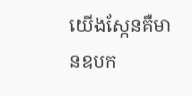យើងស្កែនគឺមានឧបក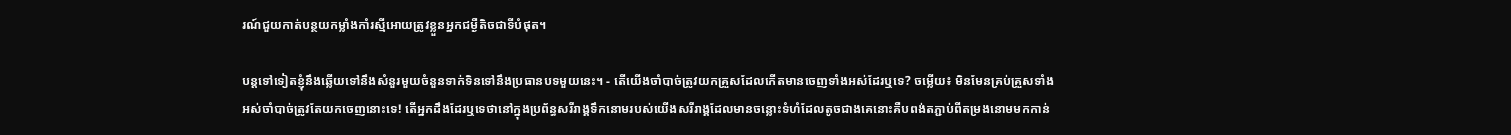រណ៍ជួយកាត់បន្ថយកម្លាំងកាំរស្មីអោយត្រូវខ្លួនអ្នកជម្ងឺតិចជាទីបំផុត។

បន្តទៅទៀតខ្ញុំនឹងឆ្លើយទៅនឹងសំនួរមួយចំនួនទាក់ទិនទៅនឹងប្រធានបទមួយនេះ។ - តើយើងចាំបាច់ត្រូវយកគ្រួសដែលកើតមានចេញទាំងអស់ដែរឬទេ? ចម្លើយ៖ មិនមែនគ្រប់គ្រួសទាំងអស់ចាំបាច់ត្រូវតែយកចេញនោះទេ! តើអ្នកដឹងដែរឬទេថានៅក្នុងប្រព័ន្ធសរីរាង្គទឹកនោមរបស់យើងសរីរាង្គដែលមានចន្លោះទំហំដែលតូចជាងគេនោះគឺបពង់តភ្ជាប់ពីតម្រងនោមមកកាន់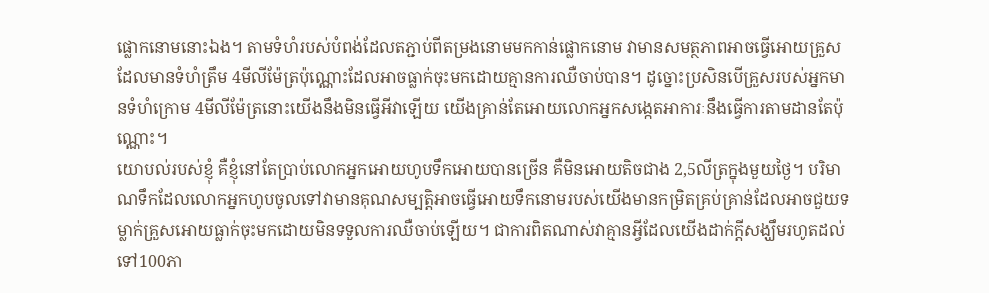ផ្លោកនោមនោះឯង។ តាមទំហំរបស់បំពង់ដែលតភ្ជាប់ពីតម្រងនោមមកកាន់ផ្លោកនោម វាមានសមត្ថភាពអាចធ្វើអោយគ្រួសដែលមានទំហំត្រឹម 4មីលីម៉ែត្រប៉ុណ្ណោះដែលអាចធ្លាក់ចុះមកដោយគ្មានការឈឺចាប់បាន។ ដូច្នោះប្រសិនបើគ្រួសរបស់អ្នកមានទំហំក្រោម 4មីលីម៉ែត្រនោះយើងនឹងមិនធ្វើអីវាឡើយ យើងគ្រាន់តែអោយលោកអ្នកសង្កេតអាការៈនឹងធ្វើការតាមដានតែប៉ុណ្ណោះ។
យោបល់របស់ខ្ញុំ គឺខ្ញុំនៅតែប្រាប់លោកអ្នកអោយហូបទឹកអោយបានច្រើន គឺមិនអោយតិចជាង 2,5លីត្រក្នុងមួយថ្ងៃ។ បរិមាណទឹកដែលលោកអ្នកហូបចូលទៅវាមានគុណសម្បត្តិអាចធ្វើអោយទឹកនោមរបស់យើងមានកម្រិតគ្រប់គ្រាន់ដែលអាចជួយទម្លាក់គ្រួសអោយធ្លាក់ចុះមកដោយមិនទទួលការឈឺចាប់ឡើយ។ ជាការពិតណាស់វាគ្មានអ្វីដែលយើងដាក់ក្តីសង្ឃឹមរហូតដល់ទៅ100ភា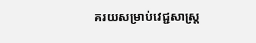គរយសម្រាប់វេជ្ជសាស្ត្រ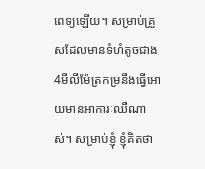ពេទ្យឡើយ។ សម្រាប់គ្រួសដែលមានទំហំតូចជាង4មីលីម៉ែត្រកម្រនឹងធ្វើអោយមានអាការៈឈឺណាស់។ សម្រាប់ខ្ញុំ ខ្ញុំគិតថា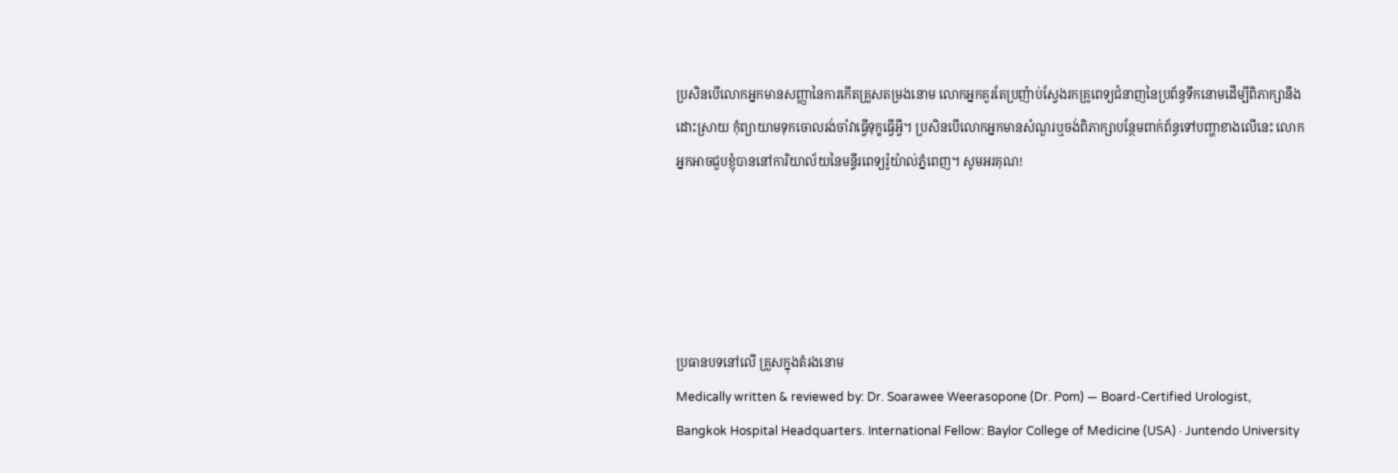ប្រសិនបើលោកអ្នកមានសញ្ញានៃការកើតគ្រួសតម្រងនោម លោកអ្នកគួរតែប្រញ៉ាប់ស្វែងរកគ្រូពេទ្យជំនាញនៃប្រព័ន្ធទឹកនោមដើម្បីពិភាក្សានឹងដោះស្រាយ កុំព្យាយាមទុកចោលរង់ចាំវាធ្វើទុក្ខធ្វើអ្វី។ ប្រសិនបើលោកអ្នកមានសំណួរឬចង់ពិភាក្សាបន្ថែមពាក់ព័ន្ធទៅបញ្ហាខាងលើនេះ លោកអ្នកអាចជួបខ្ញុំបាននៅការិយាល័យនៃមន្ទីរពេទ្យរ៉ូយ៉ាល់ភ្នំពេញ។ សូមអរគុណ!





ប្រធានបទនៅលើ គ្រួសក្នុងតំរងនោម
Medically written & reviewed by: Dr. Soarawee Weerasopone (Dr. Pom) — Board-Certified Urologist, Bangkok Hospital Headquarters. International Fellow: Baylor College of Medicine (USA) · Juntendo University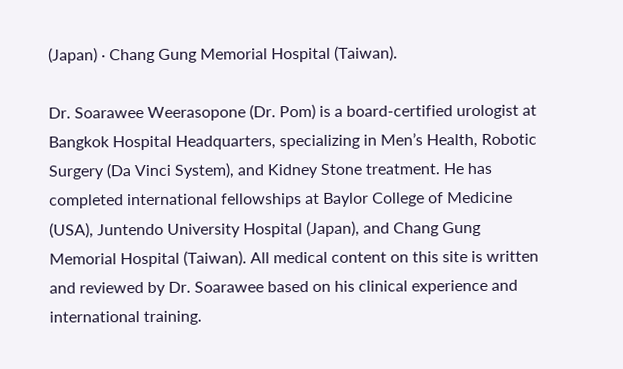(Japan) · Chang Gung Memorial Hospital (Taiwan).

Dr. Soarawee Weerasopone (Dr. Pom) is a board-certified urologist at Bangkok Hospital Headquarters, specializing in Men’s Health, Robotic Surgery (Da Vinci System), and Kidney Stone treatment. He has completed international fellowships at Baylor College of Medicine (USA), Juntendo University Hospital (Japan), and Chang Gung Memorial Hospital (Taiwan). All medical content on this site is written and reviewed by Dr. Soarawee based on his clinical experience and international training.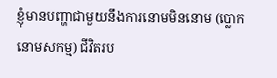ខ្ញុំមានបញ្ហាជាមួយនឹងការនោមមិននោម (ប្លោកនោមសកម្ម) ជីវិតរប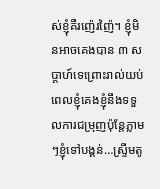ស់ខ្ញុំគឺរញ៉េរញ៉ៃ។ ខ្ញុំមិនអាចគេងបាន ៣ សប្តាហ៍ទេព្រោះរាល់យប់ពេលខ្ញុំគេងខ្ញុំនឹងទទួលការជម្រុញប៉ុន្តែភ្លាមៗខ្ញុំទៅបង្គន់…ស្ទ្រីមតូ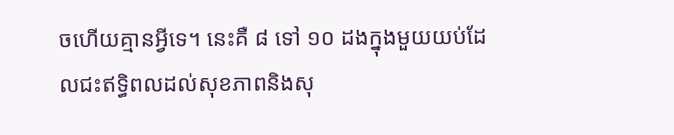ចហើយគ្មានអ្វីទេ។ នេះគឺ ៨ ទៅ ១០ ដងក្នុងមួយយប់ដែលជះឥទ្ធិពលដល់សុខភាពនិងសុ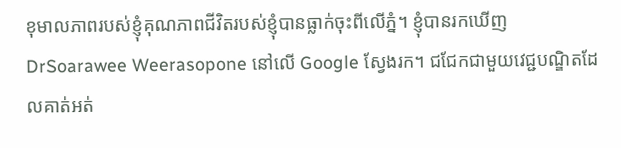ខុមាលភាពរបស់ខ្ញុំគុណភាពជីវិតរបស់ខ្ញុំបានធ្លាក់ចុះពីលើភ្នំ។ ខ្ញុំបានរកឃើញ DrSoarawee Weerasopone នៅលើ Google ស្វែងរក។ ជជែកជាមួយវេជ្ជបណ្ឌិតដែលគាត់អត់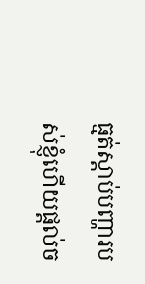ធ្មត់ស្តាប់បញ្ហារបស់ខ្ញុំហើយផ្តល់ច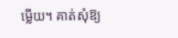ម្លើយ។ គាត់សុំឱ្យ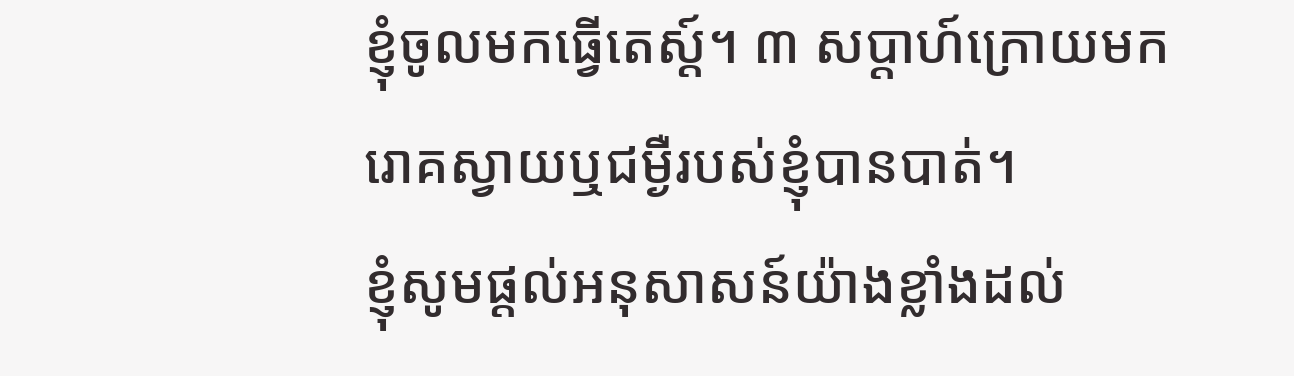ខ្ញុំចូលមកធ្វើតេស្ត៍។ ៣ សប្តាហ៍ក្រោយមករោគស្វាយឬជម្ងឺរបស់ខ្ញុំបានបាត់។
ខ្ញុំសូមផ្តល់អនុសាសន៍យ៉ាងខ្លាំងដល់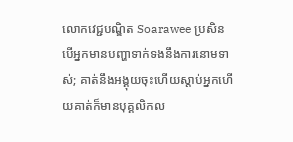លោកវេជ្ជបណ្ឌិត Soarawee ប្រសិនបើអ្នកមានបញ្ហាទាក់ទងនឹងការនោមទាស់; គាត់នឹងអង្គុយចុះហើយស្តាប់អ្នកហើយគាត់ក៏មានបុគ្គលិកល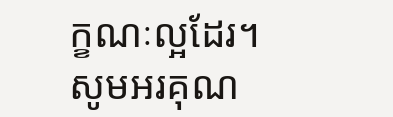ក្ខណៈល្អដែរ។
សូមអរគុណ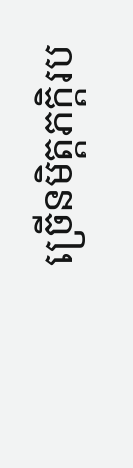ច្រើនមិត្តភក្តិរប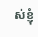ស់ខ្ញុំ